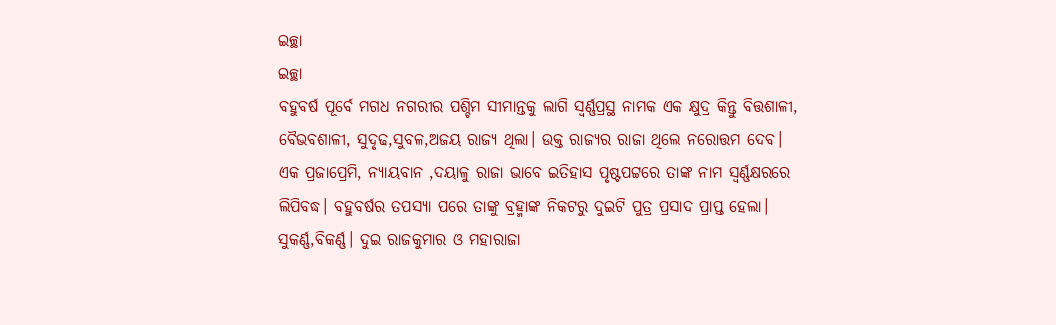ଇଚ୍ଛା
ଇଚ୍ଛା
ବହୁବର୍ଷ ପୂର୍ବେ ମଗଧ ନଗରୀର ପଶ୍ଚିମ ସୀମାନ୍ତକୁ ଲାଗି ସ୍ଵର୍ଣ୍ଣପ୍ରସ୍ଥ ନାମକ ଏକ କ୍ଷୁଦ୍ର କିନ୍ତୁ ବିତ୍ତଶାଳୀ, ବୈଭବଶାଳୀ, ସୁଦୃଢ,ସୁବଳ,ଅଜୟ ରାଜ୍ୟ ଥିଲା। ଉକ୍ତ ରାଜ୍ୟର ରାଜା ଥିଲେ ନରୋତ୍ତମ ଦେବ। ଏକ ପ୍ରଜାପ୍ରେମି, ନ୍ୟାୟବାନ ,ଦୟାଳୁ ରାଜା ଭାବେ ଇତିହାସ ପୃଷ୍ଟପଟ୍ଟରେ ତାଙ୍କ ନାମ ସ୍ୱର୍ଣ୍ଣକ୍ଷରରେ ଲିପିବଦ୍ଧ। ବହୁବର୍ଷର ତପସ୍ୟା ପରେ ତାଙ୍କୁ ବ୍ରହ୍ମାଙ୍କ ନିକଟରୁ ଦୁଇଟି ପୁତ୍ର ପ୍ରସାଦ ପ୍ରାପ୍ତ ହେଲା। ସୁକର୍ଣ୍ଣ,ବିକର୍ଣ୍ଣ। ଦୁଇ ରାଜକୁମାର ଓ ମହାରାଜା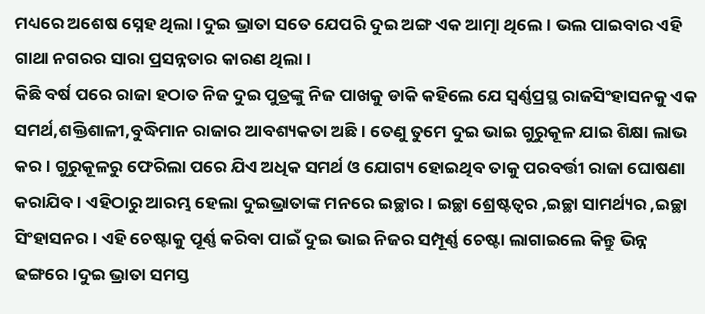ମଧ୍ୟରେ ଅଶେଷ ସ୍ନେହ ଥିଲା।ଦୁଇ ଭ୍ରାତା ସତେ ଯେପରି ଦୁଇ ଅଙ୍ଗ ଏକ ଆତ୍ମା ଥିଲେ। ଭଲ ପାଇବାର ଏହି ଗାଥା ନଗରର ସାରା ପ୍ରସନ୍ନତାର କାରଣ ଥିଲା।
କିଛି ବର୍ଷ ପରେ ରାଜା ହଠାତ ନିଜ ଦୁଇ ପୁତ୍ରଙ୍କୁ ନିଜ ପାଖକୁ ଡାକି କହିଲେ ଯେ ସ୍ୱର୍ଣ୍ଣପ୍ରସ୍ଥ ରାଜସିଂହାସନକୁ ଏକ ସମର୍ଥ,ଶକ୍ତିଶାଳୀ,ବୁଦ୍ଧିମାନ ରାଜାର ଆବଶ୍ୟକତା ଅଛି। ତେଣୁ ତୁମେ ଦୁଇ ଭାଇ ଗୁରୁକୂଳ ଯାଇ ଶିକ୍ଷା ଲାଭ କର। ଗୁରୁକୂଳରୁ ଫେରିଲା ପରେ ଯିଏ ଅଧିକ ସମର୍ଥ ଓ ଯୋଗ୍ୟ ହୋଇଥିବ ତାକୁ ପରବର୍ତ୍ତୀ ରାଜା ଘୋଷଣା କରାଯିବ। ଏହିଠାରୁ ଆରମ୍ଭ ହେଲା ଦୁଇଭ୍ରାତାଙ୍କ ମନରେ ଇଚ୍ଛାର। ଇଚ୍ଛା ଶ୍ରେଷ୍ଟତ୍ଵର ,ଇଚ୍ଛା ସାମର୍ଥ୍ୟର ,ଇଚ୍ଛା ସିଂହାସନର। ଏହି ଚେଷ୍ଟାକୁ ପୂର୍ଣ୍ଣ କରିବା ପାଇଁ ଦୁଇ ଭାଇ ନିଜର ସମ୍ପୂର୍ଣ୍ଣ ଚେଷ୍ଟା ଲାଗାଇଲେ କିନ୍ତୁ ଭିନ୍ନ ଢଙ୍ଗରେ।ଦୁଇ ଭ୍ରାତା ସମସ୍ତ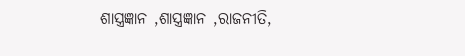ଶାସ୍ତ୍ରଜ୍ଞାନ ,ଶାସ୍ତ୍ରଜ୍ଞାନ ,ରାଜନୀତି,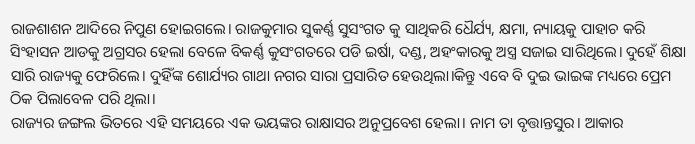ରାଜଶାଶନ ଆଦିରେ ନିପୁଣ ହୋଇଗଲେ। ରାଜକୁମାର ସୁକର୍ଣ୍ଣ ସୁସଂଗତ କୁ ସାଥିକରି ଧୈର୍ଯ୍ୟ, କ୍ଷମା, ନ୍ୟାୟକୁ ପାହାଚ କରି ସିଂହାସନ ଆଡକୁ ଅଗ୍ରସର ହେଲା ବେଳେ ବିକର୍ଣ୍ଣ କୁସଂଗତରେ ପଡି ଇର୍ଷା, ଦଣ୍ଡ, ଅହଂକାରକୁ ଅସ୍ତ୍ର ସଜାଇ ସାରିଥିଲେ। ଦୁହେଁ ଶିକ୍ଷା ସାରି ରାଜ୍ୟକୁ ଫେରିଲେ। ଦୁହିଁଙ୍କ ଶୋର୍ଯ୍ୟର ଗାଥା ନଗର ସାରା ପ୍ରସାରିତ ହେଉଥିଲା।କିନ୍ତୁ ଏବେ ବି ଦୁଇ ଭାଇଙ୍କ ମଧ୍ୟରେ ପ୍ରେମ ଠିକ ପିଲାବେଳ ପରି ଥିଲା।
ରାଜ୍ୟର ଜଙ୍ଗଲ ଭିତରେ ଏହି ସମୟରେ ଏକ ଭୟଙ୍କର ରାକ୍ଷାସର ଅନୁପ୍ରବେଶ ହେଲା। ନାମ ତା ବୃତ୍ତାନ୍ତସୁର। ଆକାର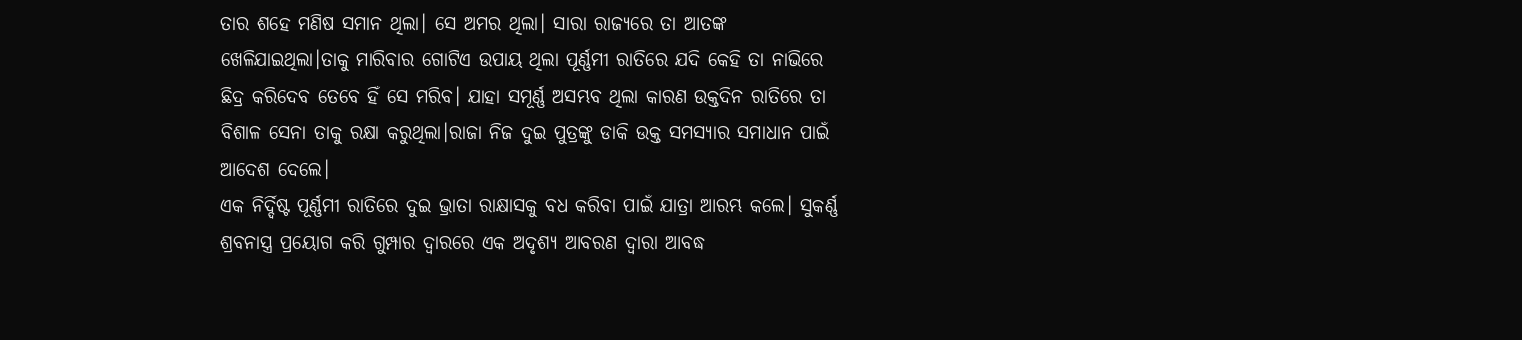ତାର ଶହେ ମଣିଷ ସମାନ ଥିଲା। ସେ ଅମର ଥିଲା। ସାରା ରାଜ୍ୟରେ ତା ଆତଙ୍କ ଖେଳିଯାଇଥିଲା।ତାକୁ ମାରିବାର ଗୋଟିଏ ଉପାୟ ଥିଲା ପୂର୍ଣ୍ଣମୀ ରାତିରେ ଯଦି କେହି ତା ନାଭିରେ ଛିଦ୍ର କରିଦେବ ତେବେ ହିଁ ସେ ମରିବ। ଯାହା ସମୂର୍ଣ୍ଣ ଅସମ୍ଭବ ଥିଲା କାରଣ ଉକ୍ତଦିନ ରାତିରେ ତା ବିଶାଳ ସେନା ତାକୁ ରକ୍ଷା କରୁଥିଲା।ରାଜା ନିଜ ଦୁଇ ପୁତ୍ରଙ୍କୁ ଡାକି ଉକ୍ତ ସମସ୍ୟାର ସମାଧାନ ପାଇଁ ଆଦେଶ ଦେଲେ।
ଏକ ନିର୍ଦ୍ଦିଷ୍ଟ ପୂର୍ଣ୍ଣମୀ ରାତିରେ ଦୁଇ ଭ୍ରାତା ରାକ୍ଷାସକୁ ବଧ କରିବା ପାଇଁ ଯାତ୍ରା ଆରମ୍ଭ କଲେ। ସୁକର୍ଣ୍ଣ ଶ୍ରବନାସ୍ତ୍ର ପ୍ରୟୋଗ କରି ଗୁମ୍ପାର ଦ୍ୱାରରେ ଏକ ଅଦୃଶ୍ୟ ଆବରଣ ଦ୍ୱାରା ଆବଦ୍ଧ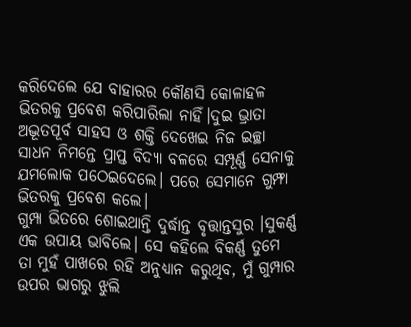କରିଦେଲେ ଯେ ବାହାରର କୌଣସି କୋଳାହଳ ଭିତରକୁ ପ୍ରବେଶ କରିପାରିଲା ନାହିଁ।ଦୁଇ ଭ୍ରାତା ଅଦ୍ଭୂତପୂର୍ବ ସାହସ ଓ ଶକ୍ତି ଦେଖେଇ ନିଜ ଇଚ୍ଛା ସାଧନ ନିମନ୍ତେ ପ୍ରାପ୍ତ ବିଦ୍ୟା ବଳରେ ସମ୍ପୂର୍ଣ୍ଣ ସେନାକୁ ଯମଲୋକ ପଠେଇଦେଲେ। ପରେ ସେମାନେ ଗୁମ୍ଫା ଭିତରକୁ ପ୍ରବେଶ କଲେ।
ଗୁମ୍ପା ଭିତରେ ଶୋଇଥାନ୍ତି ଦୁର୍ଦ୍ଧାନ୍ତ ବୃତ୍ତାନ୍ତସୁର ।ସୁକର୍ଣ୍ଣ ଏକ ଉପାୟ ଭାବିଲେ। ସେ କହିଲେ ବିକର୍ଣ୍ଣ ତୁମେ ତା ମୁହଁ ପାଖରେ ରହି ଅନୁଧ୍ୟାନ କରୁଥିବ, ମୁଁ ଗୁମ୍ପାର ଉପର ଭାଗରୁ ଝୁଲି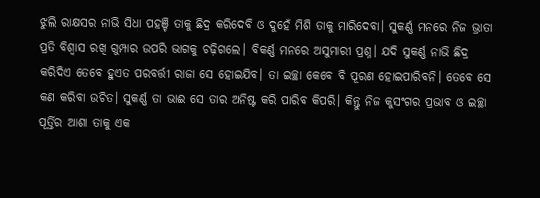ଝୁଲି ରାକ୍ଷସର ନାଭି ସିଧା ପହଞ୍ଚି ତାକୁ ଛିଦ୍ର କରିଦେବି ଓ ଦୁହେଁ ମିଶି ତାକୁ ମାରିଦେବା। ସୁକର୍ଣ୍ଣ ମନରେ ନିଜ ଭ୍ରାତା ପ୍ରତି ବିଶ୍ୱାସ ରଖି ଗୁମ୍ପାର ଉପରି ଭାଗକୁ ଚଢ଼ିଗଲେ। ବିକର୍ଣ୍ଣ ମନରେ ଅସୁମାରୀ ପ୍ରଶ୍ନ। ଯଦି ସୁକର୍ଣ୍ଣ ନାଭି ଛିଦ୍ର କରିଦିଏ ତେବେ ହୁଏତ ପରବର୍ତ୍ତୀ ରାଜା ସେ ହୋଇଯିବ। ତା ଇଚ୍ଛା କେବେ ବି ପୂରଣ ହୋଇପାରିବନି। ତେବେ ସେ କଣ କରିବା ଉଚିତ। ସୁକର୍ଣ୍ଣ ତା ଭାଈ ସେ ତାର ଅନିଷ୍ଟ କରି ପାରିବ କିପରି। କିନ୍ତୁ ନିଜ କୁସଂଗର ପ୍ରଭାବ ଓ ଇଚ୍ଛା ପୂର୍ତ୍ତିର ଆଶା ତାକୁ ଏକ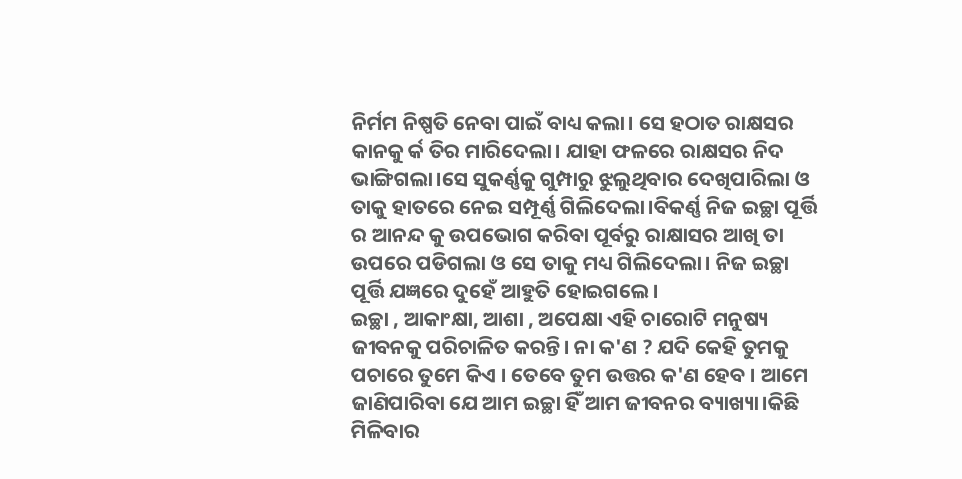ନିର୍ମମ ନିଷ୍ପତି ନେବା ପାଇଁ ବାଧ୍ୟ କଲା। ସେ ହଠାତ ରାକ୍ଷସର କାନକୁ ର୍କ ତିର ମାରିଦେଲା। ଯାହା ଫଳରେ ରାକ୍ଷସର ନିଦ ଭାଙ୍ଗିଗଲା।ସେ ସୁକର୍ଣ୍ଣକୁ ଗୁମ୍ପାରୁ ଝୁଲୁଥିବାର ଦେଖିପାରିଲା ଓ ତାକୁ ହାତରେ ନେଇ ସମ୍ପୂର୍ଣ୍ଣ ଗିଲିଦେଲା।ବିକର୍ଣ୍ଣ ନିଜ ଇଚ୍ଛା ପୂର୍ତ୍ତି ର ଆନନ୍ଦ କୁ ଉପଭୋଗ କରିବା ପୂର୍ବରୁ ରାକ୍ଷାସର ଆଖି ତା ଉପରେ ପଡିଗଲା ଓ ସେ ତାକୁ ମଧ୍ୟ ଗିଲିଦେଲା। ନିଜ ଇଚ୍ଛା ପୂର୍ତ୍ତି ଯଜ୍ଞରେ ଦୁହେଁ ଆହୁତି ହୋଇଗଲେ।
ଇଚ୍ଛା , ଆକାଂକ୍ଷା, ଆଶା , ଅପେକ୍ଷା ଏହି ଚାରୋଟି ମନୁଷ୍ୟ ଜୀବନକୁ ପରିଚାଳିତ କରନ୍ତି। ନା କ'ଣ ? ଯଦି କେହି ତୁମକୁ ପଚାରେ ତୁମେ କିଏ । ତେବେ ତୁମ ଉତ୍ତର କ'ଣ ହେବ । ଆମେ ଜାଣିପାରିବା ଯେ ଆମ ଇଚ୍ଛା ହିଁ ଆମ ଜୀବନର ବ୍ୟାଖ୍ୟା।କିଛି ମିଳିବାର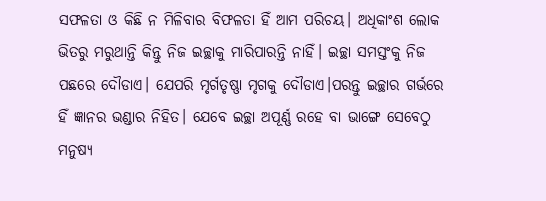ସଫଳତା ଓ କିଛି ନ ମିଳିବାର ବିଫଳତା ହିଁ ଆମ ପରିଚୟ। ଅଧିକାଂଶ ଲୋକ ଭିତରୁ ମରୁଥାନ୍ତି କିନ୍ତୁ ନିଜ ଇଚ୍ଛାକୁ ମାରିପାରନ୍ତି ନାହିଁ। ଇଚ୍ଛା ସମସ୍ତଂକୁ ନିଜ ପଛରେ ଦୌଡାଏ। ଯେପରି ମୃର୍ଗତୃଷ୍ଣା ମୃଗକୁ ଦୌଡାଏ।ପରନ୍ତୁ ଇଚ୍ଛାର ଗର୍ଭରେ ହିଁ ଜ୍ଞାନର ଭଣ୍ଡାର ନିହିତ। ଯେବେ ଇଚ୍ଛା ଅପୂର୍ଣ୍ଣ ରହେ ବା ଭାଙ୍ଗେ ସେବେଠୁ ମନୁଷ୍ୟ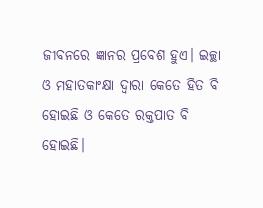ଜୀବନରେ ଜ୍ଞାନର ପ୍ରବେଶ ହୁଏ। ଇଚ୍ଛା ଓ ମହାତକାଂକ୍ଷା ଦ୍ୱାରା କେତେ ହିତ ବି ହୋଇଛି ଓ କେତେ ରକ୍ତପାତ ବି ହୋଇଛି।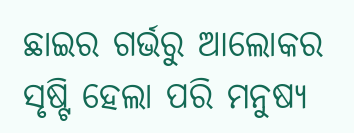ଛାଇର ଗର୍ଭରୁ ଆଲୋକର ସୃଷ୍ଟି ହେଲା ପରି ମନୁଷ୍ୟ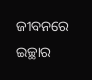ଜୀବନରେ ଇଚ୍ଛାର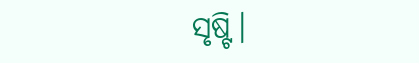ସୃଷ୍ଟି।